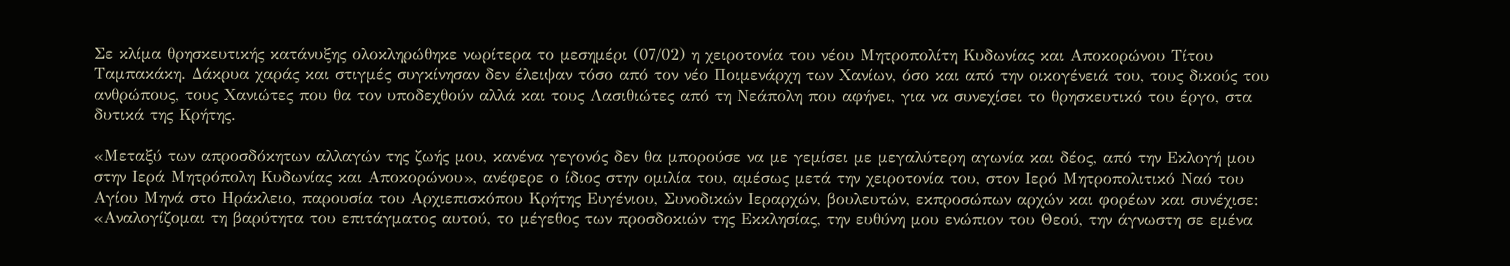Σε κλίμα θρησκευτικής κατάνυξης ολοκληρώθηκε νωρίτερα το μεσημέρι (07/02) η χειροτονία του νέου Μητροπολίτη Κυδωνίας και Αποκορώνου Τίτου Ταμπακάκη. Δάκρυα χαράς και στιγμές συγκίνησαν δεν έλειψαν τόσο από τον νέο Ποιμενάρχη των Χανίων, όσο και από την οικογένειά του, τους δικούς του ανθρώπους, τους Χανιώτες που θα τον υποδεχθούν αλλά και τους Λασιθιώτες από τη Νεάπολη που αφήνει, για να συνεχίσει το θρησκευτικό του έργο, στα δυτικά της Κρήτης.

«Μεταξύ των απροσδόκητων αλλαγών της ζωής μου, κανένα γεγονός δεν θα μπορούσε να με γεμίσει με μεγαλύτερη αγωνία και δέος, από την Εκλογή μου στην Ιερά Μητρόπολη Κυδωνίας και Αποκορώνου», ανέφερε ο ίδιος στην ομιλία του, αμέσως μετά την χειροτονία του, στον Ιερό Μητροπολιτικό Ναό του Αγίου Μηνά στο Ηράκλειο, παρουσία του Αρχιεπισκόπου Κρήτης Ευγένιου, Συνοδικών Ιεραρχών, βουλευτών, εκπροσώπων αρχών και φορέων και συνέχισε:
«Αναλογίζομαι τη βαρύτητα του επιτάγματος αυτού, το μέγεθος των προσδοκιών της Εκκλησίας, την ευθύνη μου ενώπιον του Θεού, την άγνωστη σε εμένα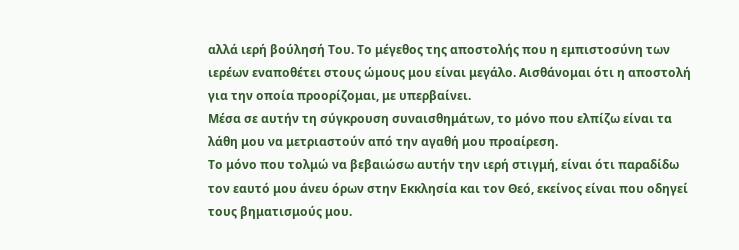αλλά ιερή βούλησή Του. Το μέγεθος της αποστολής που η εμπιστοσύνη των ιερέων εναποθέτει στους ώμους μου είναι μεγάλο. Αισθάνομαι ότι η αποστολή για την οποία προορίζομαι, με υπερβαίνει.
Μέσα σε αυτήν τη σύγκρουση συναισθημάτων, το μόνο που ελπίζω είναι τα λάθη μου να μετριαστούν από την αγαθή μου προαίρεση.
Το μόνο που τολμώ να βεβαιώσω αυτήν την ιερή στιγμή, είναι ότι παραδίδω τον εαυτό μου άνευ όρων στην Εκκλησία και τον Θεό, εκείνος είναι που οδηγεί τους βηματισμούς μου.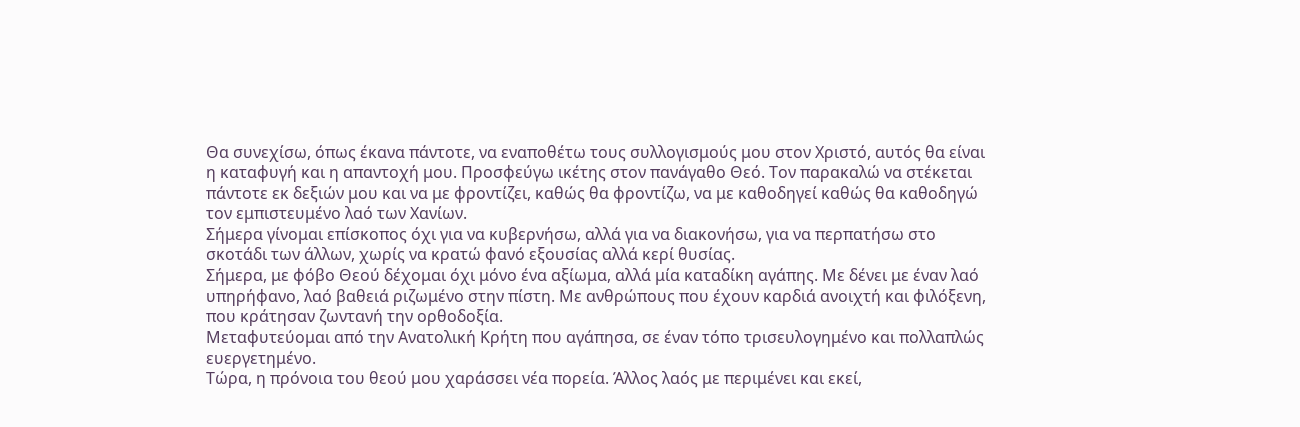Θα συνεχίσω, όπως έκανα πάντοτε, να εναποθέτω τους συλλογισμούς μου στον Χριστό, αυτός θα είναι η καταφυγή και η απαντοχή μου. Προσφεύγω ικέτης στον πανάγαθο Θεό. Τον παρακαλώ να στέκεται πάντοτε εκ δεξιών μου και να με φροντίζει, καθώς θα φροντίζω, να με καθοδηγεί καθώς θα καθοδηγώ τον εμπιστευμένο λαό των Χανίων.
Σήμερα γίνομαι επίσκοπος όχι για να κυβερνήσω, αλλά για να διακονήσω, για να περπατήσω στο σκοτάδι των άλλων, χωρίς να κρατώ φανό εξουσίας αλλά κερί θυσίας.
Σήμερα, με φόβο Θεού δέχομαι όχι μόνο ένα αξίωμα, αλλά μία καταδίκη αγάπης. Με δένει με έναν λαό υπηρήφανο, λαό βαθειά ριζωμένο στην πίστη. Με ανθρώπους που έχουν καρδιά ανοιχτή και φιλόξενη, που κράτησαν ζωντανή την ορθοδοξία.
Μεταφυτεύομαι από την Ανατολική Κρήτη που αγάπησα, σε έναν τόπο τρισευλογημένο και πολλαπλώς ευεργετημένο.
Τώρα, η πρόνοια του θεού μου χαράσσει νέα πορεία. Άλλος λαός με περιμένει και εκεί,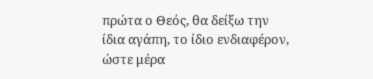πρώτα ο Θεός, θα δείξω την ίδια αγάπη, το ίδιο ενδιαφέρον, ώστε μέρα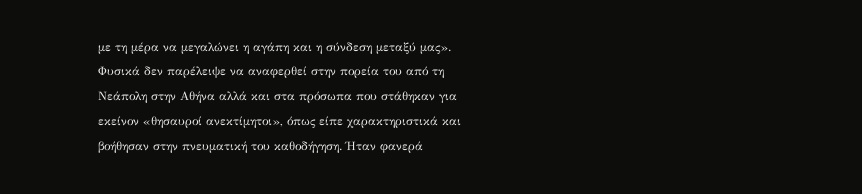με τη μέρα να μεγαλώνει η αγάπη και η σύνδεση μεταξύ μας».
Φυσικά δεν παρέλειψε να αναφερθεί στην πορεία του από τη Νεάπολη στην Αθήνα αλλά και στα πρόσωπα που στάθηκαν για εκείνον «θησαυροί ανεκτίμητοι», όπως είπε χαρακτηριστικά και βοήθησαν στην πνευματική του καθοδήγηση. Ήταν φανερά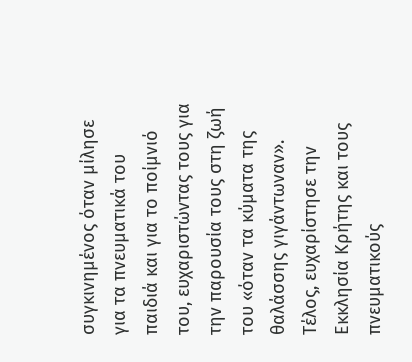συγκινημένος όταν μίλησε για τα πνευματικά του παιδιά και για το ποίμνιό του, ευχαριστώντας τους για την παρουσία τους στη ζωή του «όταν τα κύματα της θαλάσσης γιγάντωναν».
Τέλος, ευχαρίστησε την Εκκλησία Κρήτης και τους πνευματικούς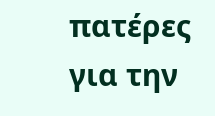πατέρες για την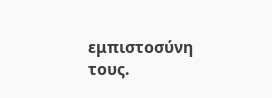εμπιστοσύνη τους.